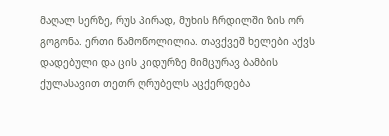მაღალ სერზე, რუს პირად, მუხის ჩრდილში ზის ორ გოგონა. ერთი წამოწოლილია. თავქვეშ ხელები აქვს დადებული და ცის კიდურზე მიმცურავ ბამბის ქულასავით თეთრ ღრუბელს აცქერდება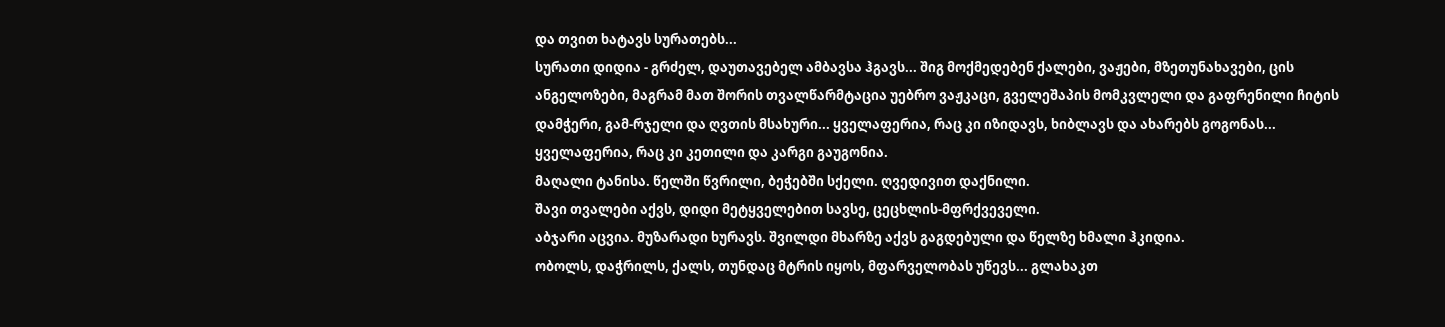და თვით ხატავს სურათებს...
სურათი დიდია - გრძელ, დაუთავებელ ამბავსა ჰგავს... შიგ მოქმედებენ ქალები, ვაჟები, მზეთუნახავები, ცის ანგელოზები, მაგრამ მათ შორის თვალწარმტაცია უებრო ვაჟკაცი, გველეშაპის მომკვლელი და გაფრენილი ჩიტის დამჭერი, გამ-რჯელი და ღვთის მსახური... ყველაფერია, რაც კი იზიდავს, ხიბლავს და ახარებს გოგონას... ყველაფერია, რაც კი კეთილი და კარგი გაუგონია.
მაღალი ტანისა. წელში წვრილი, ბეჭებში სქელი. ღვედივით დაქნილი.
შავი თვალები აქვს, დიდი მეტყველებით სავსე, ცეცხლის-მფრქვეველი.
აბჯარი აცვია. მუზარადი ხურავს. შვილდი მხარზე აქვს გაგდებული და წელზე ხმალი ჰკიდია.
ობოლს, დაჭრილს, ქალს, თუნდაც მტრის იყოს, მფარველობას უწევს... გლახაკთ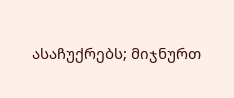ასაჩუქრებს; მიჯნურთ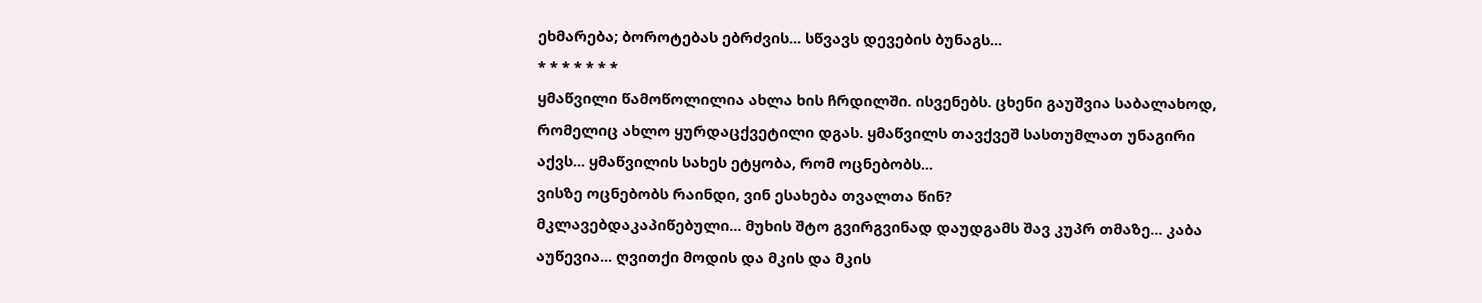ეხმარება; ბოროტებას ებრძვის... სწვავს დევების ბუნაგს...
* * * * * * *
ყმაწვილი წამოწოლილია ახლა ხის ჩრდილში. ისვენებს. ცხენი გაუშვია საბალახოდ, რომელიც ახლო ყურდაცქვეტილი დგას. ყმაწვილს თავქვეშ სასთუმლათ უნაგირი აქვს... ყმაწვილის სახეს ეტყობა, რომ ოცნებობს...
ვისზე ოცნებობს რაინდი, ვინ ესახება თვალთა წინ?
მკლავებდაკაპიწებული... მუხის შტო გვირგვინად დაუდგამს შავ კუპრ თმაზე... კაბა აუწევია... ღვითქი მოდის და მკის და მკის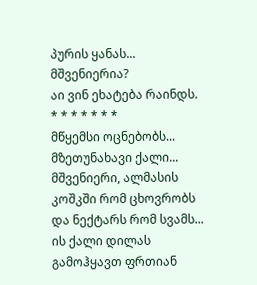პურის ყანას... მშვენიერია?
აი ვინ ეხატება რაინდს.
* * * * * * *
მწყემსი ოცნებობს...
მზეთუნახავი ქალი... მშვენიერი, ალმასის კოშკში რომ ცხოვრობს და ნექტარს რომ სვამს... ის ქალი დილას გამოჰყავთ ფრთიან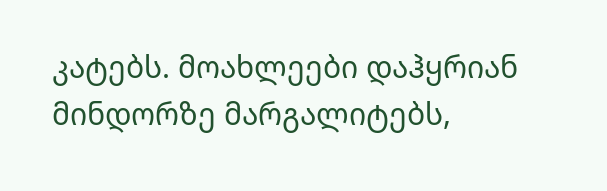კატებს. მოახლეები დაჰყრიან მინდორზე მარგალიტებს,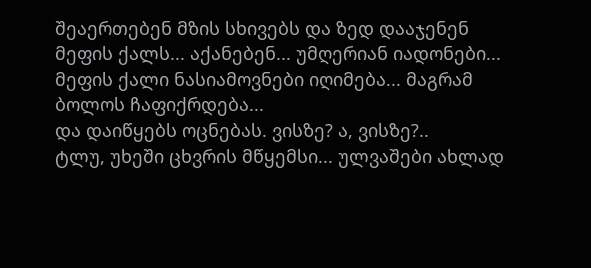შეაერთებენ მზის სხივებს და ზედ დააჯენენ მეფის ქალს... აქანებენ... უმღერიან იადონები... მეფის ქალი ნასიამოვნები იღიმება... მაგრამ ბოლოს ჩაფიქრდება...
და დაიწყებს ოცნებას. ვისზე? ა, ვისზე?..
ტლუ, უხეში ცხვრის მწყემსი... ულვაშები ახლად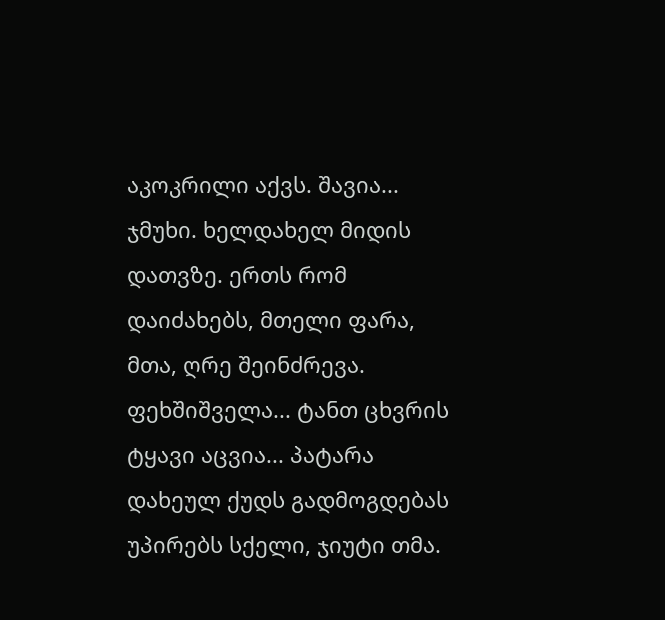აკოკრილი აქვს. შავია... ჯმუხი. ხელდახელ მიდის დათვზე. ერთს რომ დაიძახებს, მთელი ფარა, მთა, ღრე შეინძრევა.
ფეხშიშველა... ტანთ ცხვრის ტყავი აცვია... პატარა დახეულ ქუდს გადმოგდებას უპირებს სქელი, ჯიუტი თმა.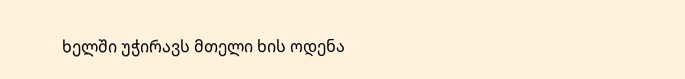ხელში უჭირავს მთელი ხის ოდენა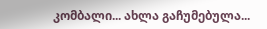კომბალი... ახლა გაჩუმებულა...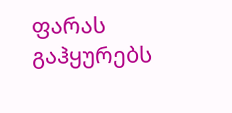ფარას გაჰყურებს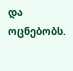და ოცნებობს.